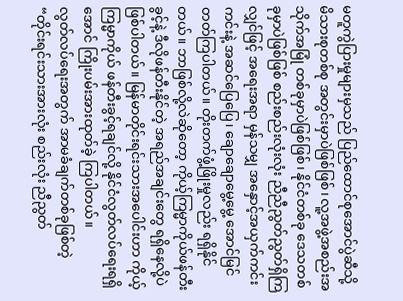မတူကွဲပြားမှုများမှသည် ပြည်ထောင်စုအောင်ပွဲဆီသို့
မိသားစုတစ်စု အတွင်းမှာပဲဖြစ်ဖြစ်၊ လူ့အဖွဲ့အစည်းအသိုက်အမြုံ တစ်ခုမှာပဲဖြစ်ဖြစ်၊ နိုင်ငံတစ်ခု ဒေသတစ်ခုမှာပဲဖြစ်ဖြစ် စည်းစည်းလုံးလုံး ညီညီညွတ်ညွတ်ရှိကြလျှင်ဖြင့် အရေးအရာ မှန်သမျှ အနှောင့်အယှက်ကင်းကင်းနဲ့ အဆင်ပြေပြေ၊ ချောချောမွေ့မွေ့ အောင်မြင်တတ်ကြပါတယ်။ တိုးတက်ဖွံ့ဖြိုးမှုလည်း ရရှိနိုင်တယ်။ ဘာဖြစ်လို့လဲဆိုတော့ ကိုယ့်ကြမ္မာကိုယ်ဖန်တီးခွင့်နဲ့ ဒီလိုဖန်တီးနိုင်တဲ့ အရည်အချင်းတွေ ရရှိနေလို့ပဲဖြစ်ပါတယ်။ မြန်မာတိုင်းရင်းသားအပေါင်းဟာ ကိုယ့်ကြမ္မာကိုယ် ဖန်တီးခွင့်ရချင်လို့ နိုင်ငံလွတ်လပ်ရေးရရှိအောင် ကြိုးပမ်းအားထုတ်ခဲ့ ကြပါတယ်။
လွတ်လပ်ရေးအတွက် အာမခံချက်တစ်ခုဖြစ်တဲ့ “တိုင်းရင်းသားအားလုံး စည်းလုံး ညီညွတ်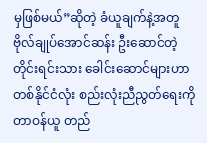မှဖြစ်မယ်”ဆိုတဲ့ ခံယူချက်နဲ့အတူ ဗိုလ်ချုပ်အောင်ဆန်း ဦးဆောင်တဲ့ တိုင်းရင်းသား ခေါင်းဆောင်များဟာ တစ်နိုင်ငံလုံး စည်းလုံးညီညွတ်ရေးကို တာဝန်ယူ တည်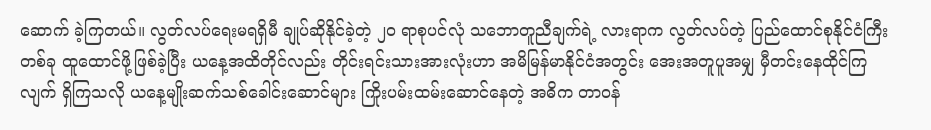ဆောက် ခဲ့ကြတယ်။ လွတ်လပ်ရေးမရရှိမီ ချုပ်ဆိုနိုင်ခဲ့တဲ့ ၂၀ ရာစုပင်လုံ သဘောတူညီချက်ရဲ့ လားရာက လွတ်လပ်တဲ့ ပြည်ထောင်စုနိုင်ငံကြီးတစ်ခု ထူထောင်ဖို့ဖြစ်ခဲ့ပြီး ယနေ့အထိတိုင်လည်း တိုင်းရင်းသားအားလုံးဟာ အမိမြန်မာနိုင်ငံအတွင်း အေးအတူပူအမျှ မှီတင်းနေထိုင်ကြလျက် ရှိကြသလို ယနေ့မျိုးဆက်သစ်ခေါင်းဆောင်များ ကြိုးပမ်းထမ်းဆောင်နေတဲ့ အဓိက တာဝန်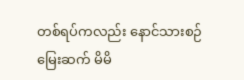တစ်ရပ်ကလည်း နောင်သားစဉ်မြေးဆက် မိမိ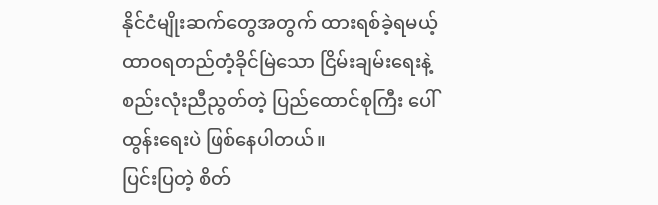နိုင်ငံမျိုးဆက်တွေအတွက် ထားရစ်ခဲ့ရမယ့် ထာဝရတည်တံ့ခိုင်မြဲသော ငြိမ်းချမ်းရေးနဲ့ စည်းလုံးညီညွတ်တဲ့ ပြည်ထောင်စုကြီး ပေါ်ထွန်းရေးပဲ ဖြစ်နေပါတယ်။
ပြင်းပြတဲ့ စိတ်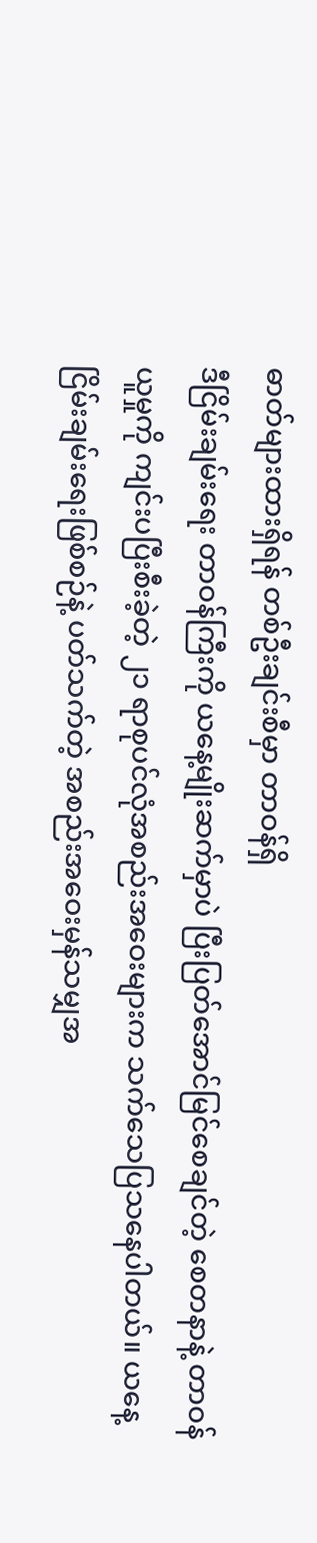ဓာတ်များထားရှိရန် တစ်ဦးချင်းစီမှာ တာဝန်ရှိ
ဒီငြိမ်းချမ်းရေး တာဝန်ကြီးကို ယနေ့မျိုးဆက်မှာပဲ ပြီးပြတ်အောင်မြင်စေချင်တဲ့ စေတနာနဲ့ တာဝန်ယူမှုကို ကျင်းပပြီးစီးခဲ့တဲ့ ၂၁ ရာစုပင်လုံအစည်းအဝေးများက သက်သေပြသနေပါတယ်။ ယနေ့ ငြိမ်းချမ်းရေးဖြစ်စဉ်နဲ့ ပတ်သက်တဲ့ အစည်းအဝေးမှန်သမျှအ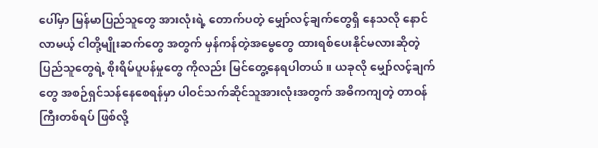ပေါ်မှာ မြန်မာပြည်သူတွေ အားလုံးရဲ့ တောက်ပတဲ့ မျှော်လင့်ချက်တွေရှိ နေသလို နောင်လာမယ့် ငါတို့မျိုးဆက်တွေ အတွက် မှန်ကန်တဲ့အမွေတွေ ထားရစ်ပေးနိုင်မလားဆိုတဲ့ ပြည်သူတွေရဲ့ စိုးရိမ်ပူပန်မှုတွေ ကိုလည်း မြင်တွေ့နေရပါတယ်။ ယခုလို မျှော်လင့်ချက်တွေ အစဉ်ရှင်သန်နေစေရန်မှာ ပါဝင်သက်ဆိုင်သူအားလုံးအတွက် အဓိကကျတဲ့ တာဝန်ကြီးတစ်ရပ် ဖြစ်လို့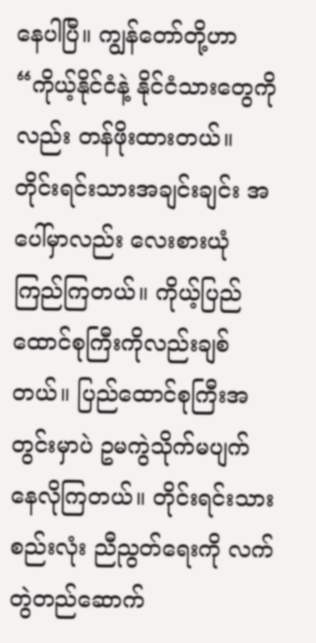နေပါပြီ။ ကျွန်တော်တို့ဟာ “ကိုယ့်နိုင်ငံနဲ့ နိုင်ငံသားတွေကိုလည်း တန်ဖိုးထားတယ်။ တိုင်းရင်းသားအချင်းချင်း အပေါ်မှာလည်း လေးစားယုံကြည်ကြတယ်။ ကိုယ့်ပြည်ထောင်စုကြီးကိုလည်းချစ်တယ်။ ပြည်ထောင်စုကြီးအတွင်းမှာပဲ ဥမကွဲသိုက်မပျက် နေလိုကြတယ်။ တိုင်းရင်းသား စည်းလုံး ညီညွတ်ရေးကို လက်တွဲတည်ဆောက်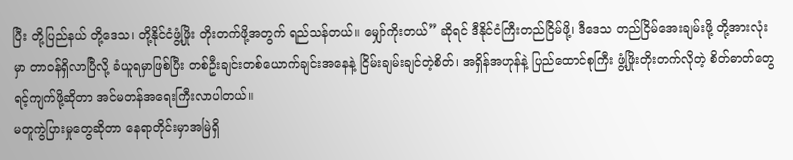ပြီး တို့ပြည်နယ် တို့ဒေသ၊ တို့နိုင်ငံဖွံ့ဖြိုး တိုးတက်ဖို့အတွက် ရည်သန်တယ်။ မျှော်ကိုးတယ်” ဆိုရင် ဒီနိုင်ငံကြီးတည်ငြိမ်ဖို့၊ ဒီဒေသ တည်ငြိမ်အေးချမ်းဖို့ တို့အားလုံးမှာ တာဝန်ရှိလာပြီလို့ ခံယူရမှာဖြစ်ပြီး တစ်ဦးချင်းတစ်ယောက်ချင်းအနေနဲ့ ငြိမ်းချမ်းချင်တဲ့စိတ်၊ အရှိန်အဟုန်နဲ့ ပြည်ထောင်စုကြီး ဖွံ့ဖြိုးတိုးတက်လိုတဲ့ စိတ်ဓာတ်တွေ ရင့်ကျက်ဖို့ဆိုတာ အင်မတန်အရေးကြီးလာပါတယ်။
မတူကွဲပြားမှုတွေဆိုတာ နေရာတိုင်းမှာအမြဲရှိ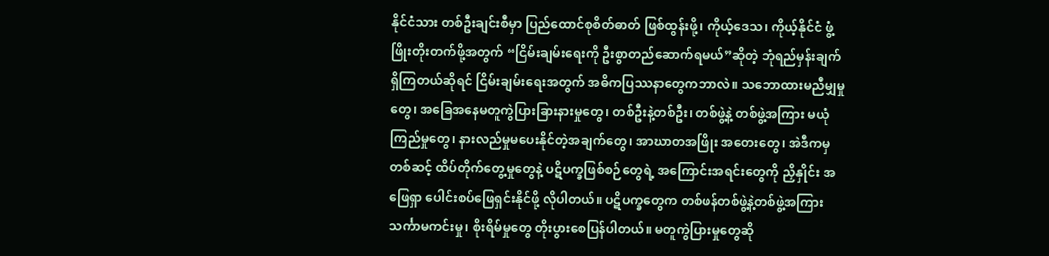နိုင်ငံသား တစ်ဦးချင်းစီမှာ ပြည်ထောင်စုစိတ်ဓာတ် ဖြစ်ထွန်းဖို့၊ ကိုယ့်ဒေသ၊ ကိုယ့်နိုင်ငံ ဖွံ့ဖြိုးတိုးတက်ဖို့အတွက် “ငြိမ်းချမ်းရေးကို ဦးစွာတည်ဆောက်ရမယ်”ဆိုတဲ့ ဘုံရည်မှန်းချက် ရှိကြတယ်ဆိုရင် ငြိမ်းချမ်းရေးအတွက် အဓိကပြဿနာတွေကဘာလဲ။ သဘောထားမညီမျှမှုတွေ၊ အခြေအနေမတူကွဲပြားခြားနားမှုတွေ၊ တစ်ဦးနဲ့တစ်ဦး၊ တစ်ဖွဲ့နဲ့ တစ်ဖွဲ့အကြား မယုံကြည်မှုတွေ၊ နားလည်မှုမပေးနိုင်တဲ့အချက်တွေ၊ အာဃာတအဖြိုး အတေးတွေ၊ အဲဒီကမှ တစ်ဆင့် ထိပ်တိုက်တွေ့မှုတွေနဲ့ ပဋိပက္ခဖြစ်စဉ်တွေရဲ့ အကြောင်းအရင်းတွေကို ညှိနှိုင်း အဖြေရှာ ပေါင်းစပ်ဖြေရှင်းနိုင်ဖို့ လိုပါတယ်။ ပဋိပက္ခတွေက တစ်ဖန်တစ်ဖွဲ့နဲ့တစ်ဖွဲ့အကြား သင်္ကာမကင်းမှု၊ စိုးရိမ်မှုတွေ တိုးပွားစေပြန်ပါတယ်။ မတူကွဲပြားမှုတွေဆို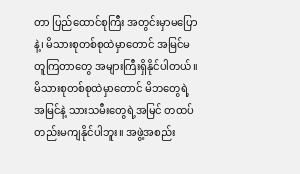တာ ပြည်ထောင်စုကြီး အတွင်းမှာမပြောနဲ့၊ မိသားစုတစ်စုထဲမှာတောင် အမြင်မတူကြတာတွေ အများကြီးရှိနိုင်ပါတယ်။ မိသားစုတစ်စုထဲမှာတောင် မိဘတွေရဲ့အမြင်နဲ့ သားသမီးတွေရဲ့အမြင် တထပ်တည်းမကျနိုင်ပါဘူး။ အဖွဲ့အစည်း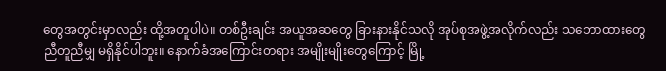တွေအတွင်းမှာလည်း ထို့အတူပါပဲ။ တစ်ဦးချင်း အယူအဆတွေ ခြားနားနိုင်သလို အုပ်စုအဖွဲ့အလိုက်လည်း သဘောထားတွေ ညီတူညီမျှ မရှိနိုင်ပါဘူး။ နောက်ခံအကြောင်းတရား အမျိုးမျိုးတွေကြောင့် မြို့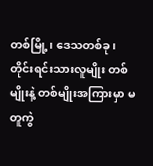တစ်မြို့၊ ဒေသတစ်ခု၊ တိုင်းရင်းသားလူမျိုး တစ်မျိုးနဲ့ တစ်မျိုးအကြားမှာ မတူကွဲ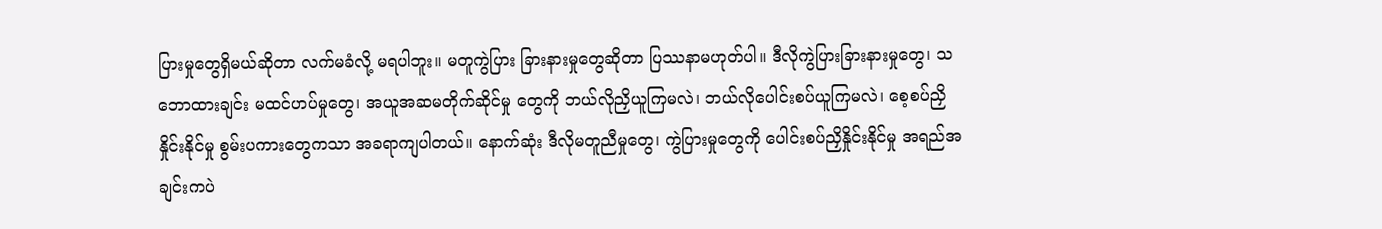ပြားမှုတွေရှိမယ်ဆိုတာ လက်မခံလို့ မရပါဘူး။ မတူကွဲပြား ခြားနားမှုတွေဆိုတာ ပြဿနာမဟုတ်ပါ။ ဒီလိုကွဲပြားခြားနားမှုတွေ၊ သဘောထားချင်း မထင်ဟပ်မှုတွေ၊ အယူအဆမတိုက်ဆိုင်မှု တွေကို ဘယ်လိုညှိယူကြမလဲ၊ ဘယ်လိုပေါင်းစပ်ယူကြမလဲ၊ စေ့စပ်ညှိနှိုင်းနိုင်မှု စွမ်းပကားတွေကသာ အခရာကျပါတယ်။ နောက်ဆုံး ဒီလိုမတူညီမှုတွေ၊ ကွဲပြားမှုတွေကို ပေါင်းစပ်ညှိနှိုင်းနိုင်မှု အရည်အချင်းကပဲ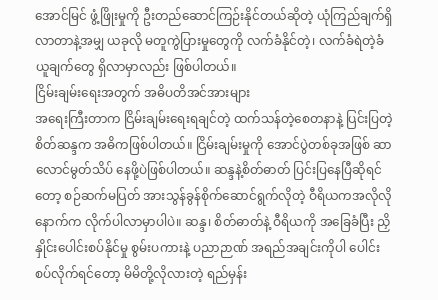အောင်မြင် ဖွံ့ဖြိုးမှုကို ဦးတည်ဆောင်ကြဉ်းနိုင်တယ်ဆိုတဲ့ ယုံကြည်ချက်ရှိလာတာနဲ့အမျှ ယခုလို မတူကွဲပြားမှုတွေကို လက်ခံနိုင်တဲ့၊ လက်ခံရဲတဲ့ခံယူချက်တွေ ရှိလာမှာလည်း ဖြစ်ပါတယ်။
ငြိမ်းချမ်းရေးအတွက် အဓိပတိအင်အားများ
အရေးကြီးတာက ငြိမ်းချမ်းရေးရချင်တဲ့ ထက်သန်တဲ့စေတနာနဲ့ ပြင်းပြတဲ့စိတ်ဆန္ဒက အဓိကဖြစ်ပါတယ်။ ငြိမ်းချမ်းမှုကို အောင်ပွဲတစ်ခုအဖြစ် ဆာလောင်မွတ်သိပ် နေဖို့ပဲဖြစ်ပါတယ်။ ဆန္ဒနဲ့စိတ်ဓာတ် ပြင်းပြနေပြီဆိုရင်တော့ စဉ်ဆက်မပြတ် အားသွန်ခွန်စိုက်ဆောင်ရွက်လိုတဲ့ ဝီရိယကအလိုလို နောက်က လိုက်ပါလာမှာပါပဲ။ ဆန္ဒ၊ စိတ်ဓာတ်နဲ့ ဝီရိယကို အခြေခံပြီး ညှိနှိုင်းပေါင်းစပ်နိုင်မှု စွမ်းပကားနဲ့ ပညာဉာဏ် အရည်အချင်းကိုပါ ပေါင်းစပ်လိုက်ရင်တော့ မိမိတို့လိုလားတဲ့ ရည်မှန်း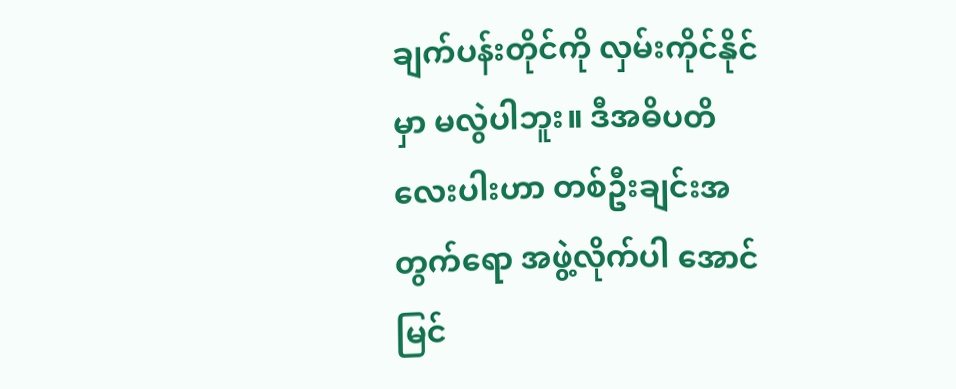ချက်ပန်းတိုင်ကို လှမ်းကိုင်နိုင်မှာ မလွဲပါဘူး။ ဒီအဓိပတိ လေးပါးဟာ တစ်ဦးချင်းအတွက်ရော အဖွဲ့လိုက်ပါ အောင်မြင်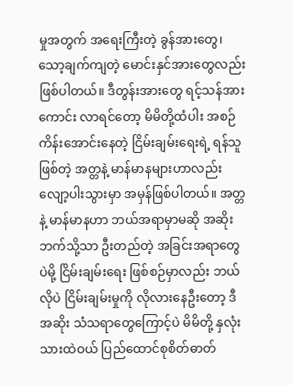မှုအတွက် အရေးကြီးတဲ့ ခွန်အားတွေ၊ သော့ချက်ကျတဲ့ မောင်းနှင်အားတွေလည်း ဖြစ်ပါတယ်။ ဒီတွန်းအားတွေ ရင့်သန်အားကောင်း လာရင်တော့ မိမိတို့ထံပါး အစဉ်ကိန်းအောင်းနေတဲ့ ငြိမ်းချမ်းရေးရဲ့ ရန်သူဖြစ်တဲ့ အတ္တနဲ့ မာန်မာနများဟာလည်း လျော့ပါးသွားမှာ အမှန်ဖြစ်ပါတယ်။ အတ္တနဲ့ မာန်မာနဟာ ဘယ်အရာမှာမဆို အဆိုးဘက်သို့သာ ဦးတည်တဲ့ အခြင်းအရာတွေပဲမို့ ငြိမ်းချမ်းရေး ဖြစ်စဉ်မှာလည်း ဘယ်လိုပဲ ငြိမ်းချမ်းမှုကို လိုလားနေဦးတော့ ဒီအဆိုး သံသရာတွေကြောင့်ပဲ မိမိတို့ နှလုံးသားထဲဝယ် ပြည်ထောင်စုစိတ်ဓာတ်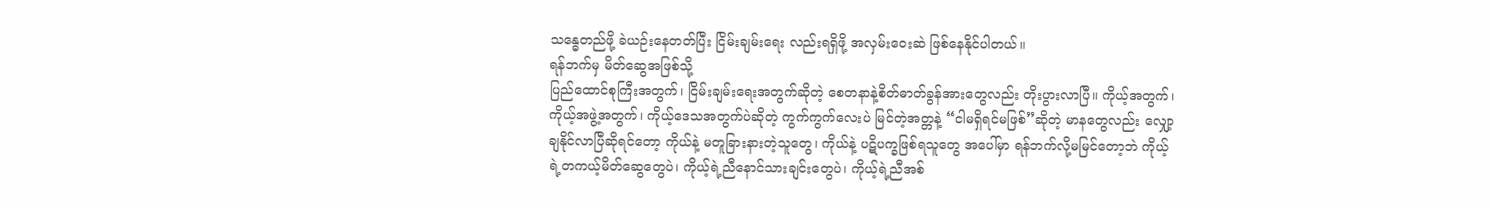သန္ဓေတည်ဖို့ ခဲယဉ်းနေတတ်ပြီး ငြိမ်းချမ်းရေး လည်းရရှိဖို့ အလှမ်းဝေးဆဲ ဖြစ်နေနိုင်ပါတယ်။
ရန်ဘက်မှ မိတ်ဆွေအဖြစ်သို့
ပြည်ထောင်စုကြီးအတွက်၊ ငြိမ်းချမ်းရေးအတွက်ဆိုတဲ့ စေတနာနဲ့စိတ်ဓာတ်ခွန်အားတွေလည်း တိုးပွားလာပြီ။ ကိုယ့်အတွက်၊ ကိုယ့်အဖွဲ့အတွက်၊ ကိုယ့်ဒေသအတွက်ပဲဆိုတဲ့ ကွက်ကွက်လေးပဲ မြင်တဲ့အတ္တနဲ့ “ငါမရှိရင်မဖြစ်”ဆိုတဲ့ မာနတွေလည်း လျှော့ချနိုင်လာပြီဆိုရင်တော့ ကိုယ်နဲ့ မတူခြားနားတဲ့သူတွေ၊ ကိုယ်နဲ့ ပဋိပက္ခဖြစ်ရသူတွေ အပေါ်မှာ ရန်ဘက်လို့မမြင်တော့ဘဲ ကိုယ့်ရဲ့တကယ့်မိတ်ဆွေတွေပဲ၊ ကိုယ့်ရဲ့ညီနောင်သားချင်းတွေပဲ၊ ကိုယ့်ရဲ့ညီအစ်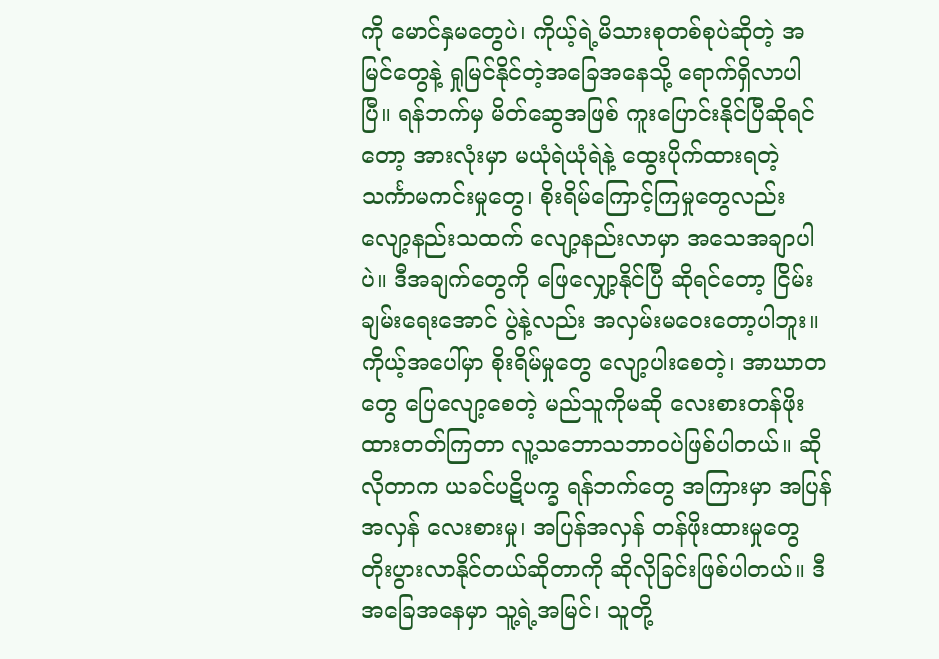ကို မောင်နှမတွေပဲ၊ ကိုယ့်ရဲ့မိသားစုတစ်စုပဲဆိုတဲ့ အမြင်တွေနဲ့ ရှုမြင်နိုင်တဲ့အခြေအနေသို့ ရောက်ရှိလာပါပြီ။ ရန်ဘက်မှ မိတ်ဆွေအဖြစ် ကူးပြောင်းနိုင်ပြီဆိုရင်တော့ အားလုံးမှာ မယုံရဲယုံရဲနဲ့ ထွေးပိုက်ထားရတဲ့ သင်္ကာမကင်းမှုတွေ၊ စိုးရိမ်ကြောင့်ကြမှုတွေလည်း လျော့နည်းသထက် လျော့နည်းလာမှာ အသေအချာပါပဲ။ ဒီအချက်တွေကို ဖြေလျှော့နိုင်ပြီ ဆိုရင်တော့ ငြိမ်းချမ်းရေးအောင် ပွဲနဲ့လည်း အလှမ်းမဝေးတော့ပါဘူး။ ကိုယ့်အပေါ်မှာ စိုးရိမ်မှုတွေ လျော့ပါးစေတဲ့၊ အာဃာတတွေ ပြေလျော့စေတဲ့ မည်သူကိုမဆို လေးစားတန်ဖိုး ထားတတ်ကြတာ လူ့သဘောသဘာဝပဲဖြစ်ပါတယ်။ ဆိုလိုတာက ယခင်ပဋိပက္ခ ရန်ဘက်တွေ အကြားမှာ အပြန်အလှန် လေးစားမှု၊ အပြန်အလှန် တန်ဖိုးထားမှုတွေ တိုးပွားလာနိုင်တယ်ဆိုတာကို ဆိုလိုခြင်းဖြစ်ပါတယ်။ ဒီအခြေအနေမှာ သူ့ရဲ့အမြင်၊ သူတို့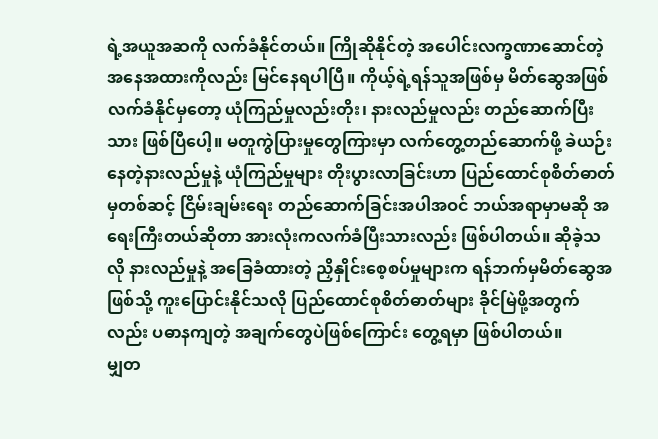ရဲ့အယူအဆကို လက်ခံနိုင်တယ်။ ကြိုဆိုနိုင်တဲ့ အပေါင်းလက္ခဏာဆောင်တဲ့ အနေအထားကိုလည်း မြင်နေရပါပြီ။ ကိုယ့်ရဲ့ရန်သူအဖြစ်မှ မိတ်ဆွေအဖြစ် လက်ခံနိုင်မှတော့ ယုံကြည်မှုလည်းတိုး၊ နားလည်မှုလည်း တည်ဆောက်ပြီးသား ဖြစ်ပြီပေါ့။ မတူကွဲပြားမှုတွေကြားမှာ လက်တွေ့တည်ဆောက်ဖို့ ခဲယဉ်းနေတဲ့နားလည်မှုနဲ့ ယုံကြည်မှုများ တိုးပွားလာခြင်းဟာ ပြည်ထောင်စုစိတ်ဓာတ်မှတစ်ဆင့် ငြိမ်းချမ်းရေး တည်ဆောက်ခြင်းအပါအဝင် ဘယ်အရာမှာမဆို အရေးကြီးတယ်ဆိုတာ အားလုံးကလက်ခံပြီးသားလည်း ဖြစ်ပါတယ်။ ဆိုခဲ့သလို နားလည်မှုနဲ့ အခြေခံထားတဲ့ ညှိနှိုင်းစေ့စပ်မှုများက ရန်ဘက်မှမိတ်ဆွေအဖြစ်သို့ ကူးပြောင်းနိုင်သလို ပြည်ထောင်စုစိတ်ဓာတ်များ ခိုင်မြဲဖို့အတွက်လည်း ပဓာနကျတဲ့ အချက်တွေပဲဖြစ်ကြောင်း တွေ့ရမှာ ဖြစ်ပါတယ်။
မျှတ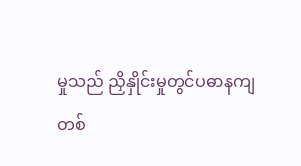မှုသည် ညှိနှိုင်းမှုတွင်ပဓာနကျ
တစ်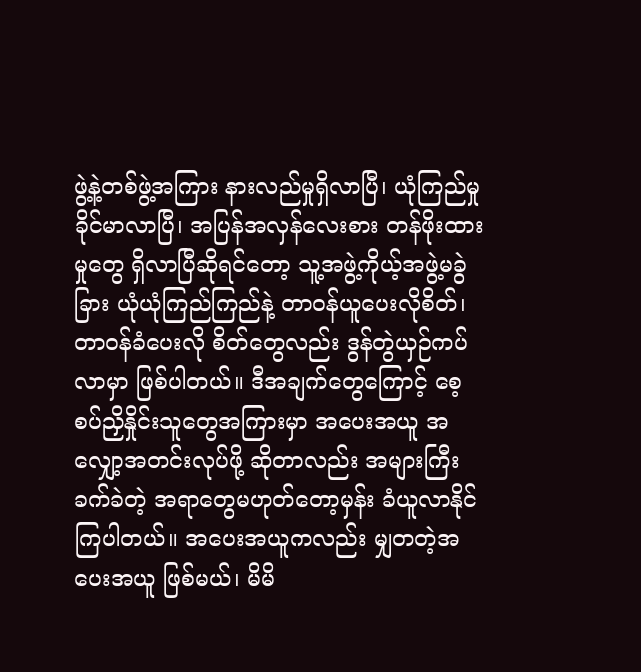ဖွဲ့နဲ့တစ်ဖွဲ့အကြား နားလည်မှုရှိလာပြီ၊ ယုံကြည်မှုခိုင်မာလာပြီ၊ အပြန်အလှန်လေးစား တန်ဖိုးထားမှုတွေ ရှိလာပြီဆိုရင်တော့ သူ့အဖွဲ့ကိုယ့်အဖွဲ့မခွဲခြား ယုံယုံကြည်ကြည်နဲ့ တာဝန်ယူပေးလိုစိတ်၊ တာဝန်ခံပေးလို စိတ်တွေလည်း ဒွန်တွဲယှဉ်ကပ်လာမှာ ဖြစ်ပါတယ်။ ဒီအချက်တွေကြောင့် စေ့စပ်ညှိနှိုင်းသူတွေအကြားမှာ အပေးအယူ အလျှော့အတင်းလုပ်ဖို့ ဆိုတာလည်း အများကြီးခက်ခဲတဲ့ အရာတွေမဟုတ်တော့မှန်း ခံယူလာနိုင်ကြပါတယ်။ အပေးအယူကလည်း မျှတတဲ့အပေးအယူ ဖြစ်မယ်၊ မိမိ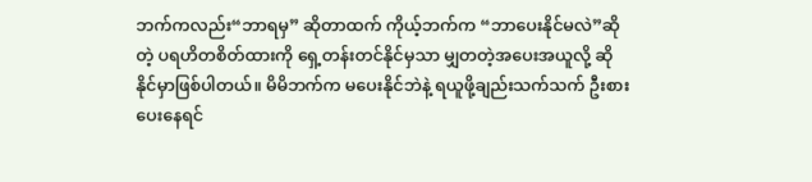ဘက်ကလည်း“ဘာရမှ” ဆိုတာထက် ကိုယ့်ဘက်က “ဘာပေးနိုင်မလဲ”ဆိုတဲ့ ပရဟိတစိတ်ထားကို ရှေ့တန်းတင်နိုင်မှသာ မျှတတဲ့အပေးအယူလို့ ဆိုနိုင်မှာဖြစ်ပါတယ်။ မိမိဘက်က မပေးနိုင်ဘဲနဲ့ ရယူဖို့ချည်းသက်သက် ဦးစားပေးနေရင်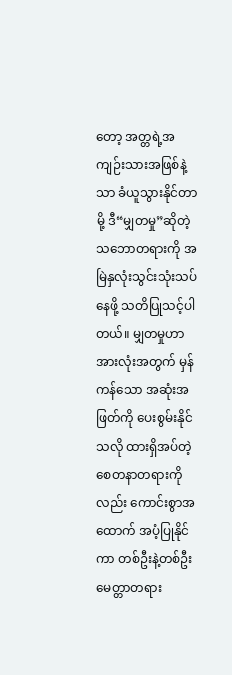တော့ အတ္တရဲ့အကျဉ်းသားအဖြစ်နဲ့သာ ခံယူသွားနိုင်တာမို့ ဒီ“မျှတမှု”ဆိုတဲ့ သဘောတရားကို အမြဲနှလုံးသွင်းသုံးသပ်နေဖို့ သတိပြုသင့်ပါတယ်။ မျှတမှုဟာ အားလုံးအတွက် မှန်ကန်သော အဆုံးအဖြတ်ကို ပေးစွမ်းနိုင်သလို ထားရှိအပ်တဲ့ စေတနာတရားကိုလည်း ကောင်းစွာအထောက် အပံ့ပြုနိုင်ကာ တစ်ဦးနဲ့တစ်ဦး မေတ္တာတရား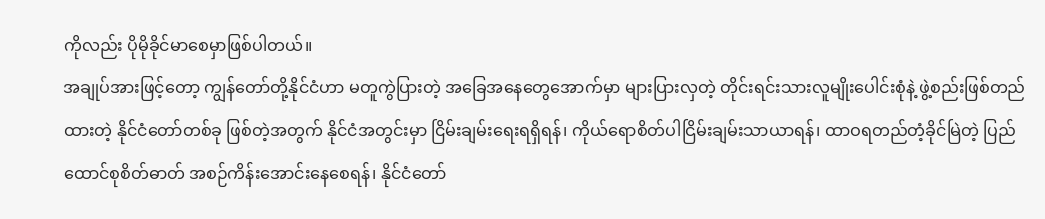ကိုလည်း ပိုမိုခိုင်မာစေမှာဖြစ်ပါတယ်။
အချုပ်အားဖြင့်တော့ ကျွန်တော်တို့နိုင်ငံဟာ မတူကွဲပြားတဲ့ အခြေအနေတွေအောက်မှာ များပြားလှတဲ့ တိုင်းရင်းသားလူမျိုးပေါင်းစုံနဲ့ ဖွဲ့စည်းဖြစ်တည်ထားတဲ့ နိုင်ငံတော်တစ်ခု ဖြစ်တဲ့အတွက် နိုင်ငံအတွင်းမှာ ငြိမ်းချမ်းရေးရရှိရန်၊ ကိုယ်ရောစိတ်ပါငြိမ်းချမ်းသာယာရန်၊ ထာဝရတည်တံ့ခိုင်မြဲတဲ့ ပြည်ထောင်စုစိတ်ဓာတ် အစဉ်ကိန်းအောင်းနေစေရန်၊ နိုင်ငံတော်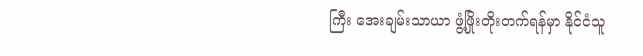ကြီး အေးချမ်းသာယာ ဖွံ့ဖြိုးတိုးတက်ရန်မှာ နိုင်ငံသူ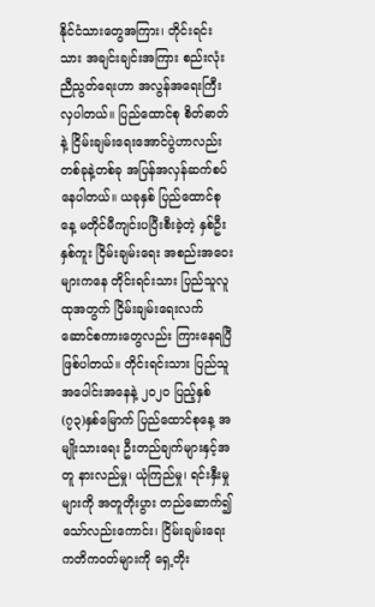နိုင်ငံသားတွေအကြား၊ တိုင်းရင်းသား အချင်းချင်းအကြား စည်းလုံးညီညွတ်ရေးဟာ အလွန်အရေးကြီးလှပါတယ်။ ပြည်ထောင်စု စိတ်ဓာတ်နဲ့ ငြိမ်းချမ်းရေးအောင်ပွဲဟာလည်း တစ်ခုနဲ့တစ်ခု အပြန်အလှန်ဆက်စပ်နေပါတယ်။ ယခုနှစ် ပြည်ထောင်စုနေ့ မတိုင်မီကျင်းပပြီးစီးခဲ့တဲ့ နှစ်ဦးနှစ်ကူး ငြိမ်းချမ်းရေး အစည်းအဝေး များကနေ တိုင်းရင်းသား ပြည်သူလူထုအတွက် ငြိမ်းချမ်းရေးလက်ဆောင်စကားတွေလည်း ကြားနေရပြီဖြစ်ပါတယ်။ တိုင်းရင်းသား ပြည်သူအပေါင်းအနေနဲ့ ၂၀၂၀ ပြည့်နှစ် (၇၃)နှစ်မြောက် ပြည်ထောင်စုနေ့ အမျိုးသားရေး ဦးတည်ချက်များနှင့်အတူ နားလည်မှု၊ ယုံကြည်မှု၊ ရင်းနှီးမှုများကို အတူတိုးပွား တည်ဆောက်၍ သော်လည်းကောင်း၊ ငြိမ်းချမ်းရေး ကတိကဝတ်များကို ရှေ့တိုး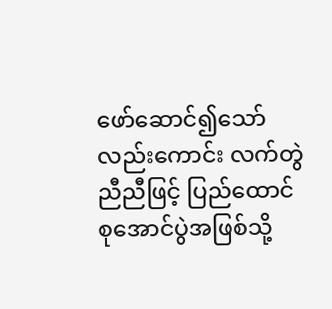ဖော်ဆောင်၍သော်လည်းကောင်း လက်တွဲညီညီဖြင့် ပြည်ထောင်စုအောင်ပွဲအဖြစ်သို့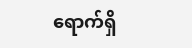ရောက်ရှိ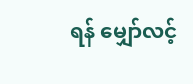ရန် မျှော်လင့်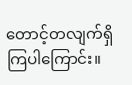တောင့်တလျက်ရှိကြပါကြောင်း။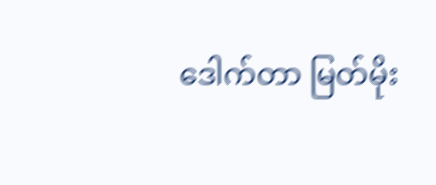ဒေါက်တာ မြတ်မိုး